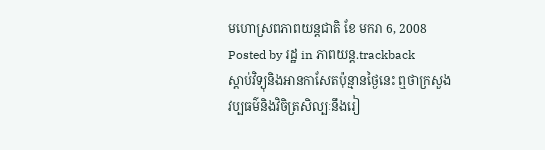មហោស្រពភាពយន្តជាតិ ខែ មករា 6, 2008
Posted by រដ្ឋ in ភាពយន្ត.trackback
ស្ដាប់វិទ្យុនិងអានកាសែតប៉ុន្មានថ្ងៃនេះ ឮថាក្រសួងវប្បធម៌និងវិចិត្រសិល្បៈនឹងរៀ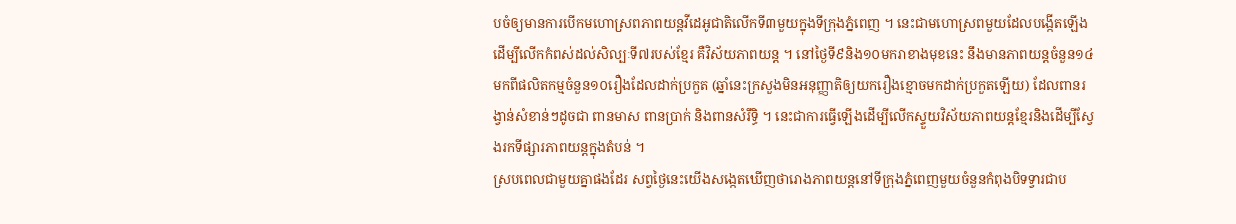បចំឲ្យមានការបើកមហោស្រពភាពយន្តវីដេអូជាតិលើកទី៣មួយក្នុងទីក្រុងភ្នំពេញ ។ នេះជាមហោស្រពមួយដែលបង្កើតឡើងដើម្បីលើកកំពស់ដល់សិល្បៈទី៧របស់ខ្មែរ គឺវិស័យភាពយន្ត ។ នៅថ្ងៃទី៩និង១០មករាខាងមុខនេះ នឹងមានភាពយន្តចំនួន១៤ មកពីផលិតកម្មចំនួន១០រឿងដែលដាក់ប្រកួត (ឆ្នាំនេះក្រសួងមិនអនុញ្ញាតិឲ្យយករឿងខ្មោចមកដាក់ប្រកួតឡើយ) ដែលពានរង្វាន់សំខាន់ៗដូចជា ពានមាស ពានប្រាក់ និងពានសំរឹទ្ធិ ។ នេះជាការធ្វើឡើងដើម្បីលើកស្ទួយវិស័យភាពយន្តខ្មែរនិងដើម្បីស្វែងរកទីផ្សារភាពយន្តក្នុងតំបន់ ។
ស្របពេលជាមួយគ្នាផងដែរ សព្វថ្ងៃនេះយើងសង្កេតឃើញថារោងភាពយន្តនៅទីក្រុងភ្នំពេញមួយចំនួនកំពុងបិទទ្វារជាប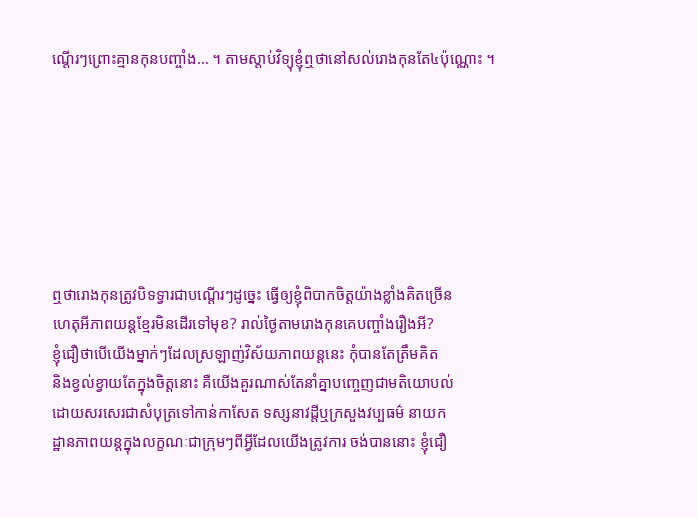ណ្ដើរៗព្រោះគ្មានកុនបញ្ចាំង… ។ តាមស្ដាប់វិទ្យុខ្ញុំឮថានៅសល់រោងកុនតែ៤ប៉ុណ្ណោះ ។







ឮថារោងកុនត្រូវបិទទ្វារជាបណ្តើរៗដូច្នេះ ធ្វើឲ្យខ្ញុំពិបាកចិត្តយ៉ាងខ្លាំងគិតច្រើន
ហេតុអីភាពយន្តខ្មែរមិនដើរទៅមុខ? រាល់ថ្ងៃតាមរោងកុនគេបញ្ចាំងរឿងអី?
ខ្ញុំជឿថាបើយើងម្នាក់ៗដែលស្រឡាញ់វិស័យភាពយន្តនេះ កុំបានតែត្រឹមគិត
និងខ្វល់ខ្វាយតែក្នុងចិត្តនោះ គឺយើងគួរណាស់តែនាំគ្នាបញ្ចេញជាមតិយោបល់
ដោយសរសេរជាសំបុត្រទៅកាន់កាសែត ទស្សនាវដ្តីឬក្រសួងវប្បធម៌ នាយក
ដ្ឋានភាពយន្តក្នុងលក្ខណៈជាក្រុមៗពីអ្វីដែលយើងត្រូវការ ចង់បាននោះ ខ្ញុំជឿ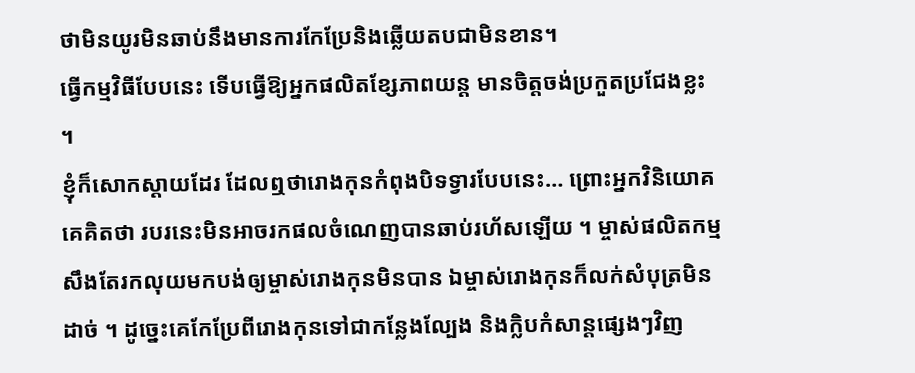ថាមិនយូរមិនឆាប់នឹងមានការកែប្រែនិងឆ្លើយតបជាមិនខាន។
ធ្វើកម្មវិធីបែបនេះ ទើបធ្វើឱ្យអ្នកផលិតខ្សែភាពយន្ត មានចិត្តចង់ប្រកួតប្រជែងខ្លះ ។
ខ្ញុំក៏សោកស្ដាយដែរ ដែលឮថារោងកុនកំពុងបិទទ្វារបែបនេះ… ព្រោះអ្នកវិនិយោគគេគិតថា របរនេះមិនអាចរកផលចំណេញបានឆាប់រហ័សឡើយ ។ ម្ចាស់ផលិតកម្មសឹងតែរកលុយមកបង់ឲ្យម្ចាស់រោងកុនមិនបាន ឯម្ចាស់រោងកុនក៏លក់សំបុត្រមិនដាច់ ។ ដូច្នេះគេកែប្រែពីរោងកុនទៅជាកន្លែងល្បែង និងក្លិបកំសាន្តផ្សេងៗវិញ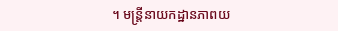។ មន្ត្រីនាយកដ្ឋានភាពយ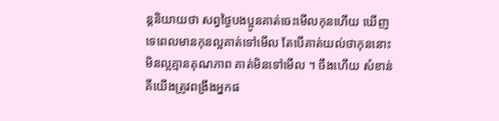ន្តនិយាយថា សព្វថ្ងៃបងប្អូនគាត់ចេះមើលកុនហើយ ឃើញទេពេលមានកុនល្អគាត់ទៅមើល តែបើគាត់យល់ថាកុននោះមិនល្អគ្មានគុណភាព គាត់មិនទៅមើល ។ ចឹងហើយ សំខាន់គឹយើងត្រូវពង្រឹងអ្នកផ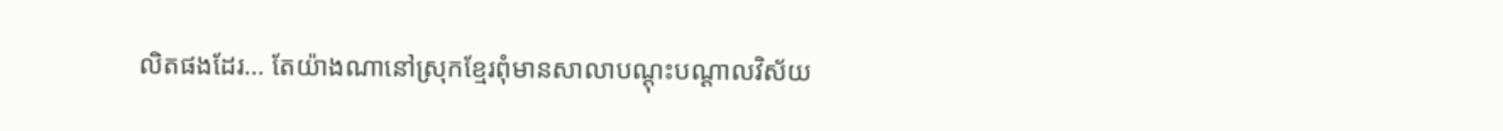លិតផងដែរ… តែយ៉ាងណានៅស្រុកខ្មែរពុំមានសាលាបណ្ដុះបណ្ដាលវិស័យ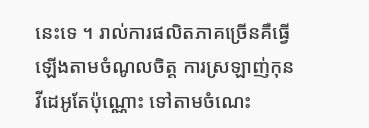នេះទេ ។ រាល់ការផលិតភាគច្រើនគឺធ្វើឡើងតាមចំណូលចិត្ត ការស្រឡាញ់កុនវីដេអូតែប៉ុណ្ណោះ ទៅតាមចំណេះ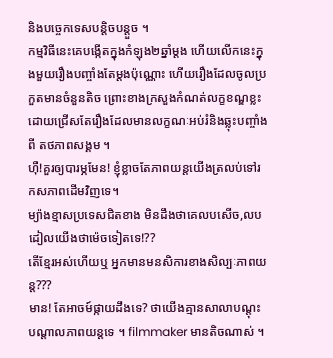និងបច្ចេកទេសបន្តិចបន្តួច ។
កម្មវិធីនេះគេបង្កើតក្នុងកំឡុង២ឆ្នាំម្ដង ហើយលើកនេះក្នុងមួយរឿងបញ្ចាំងតែម្ដងប៉ុណ្ណោះ ហើយរឿងដែលចូលប្រកួតមានចំនួនតិច ព្រោះខាងក្រសួងកំណត់លក្ខខណ្ឌខ្លះ ដោយជ្រើសតែរឿងដែលមានលក្ខណៈអប់រំនិងឆ្លុះបញ្ចាំងពី តថភាពសង្គម ។
ហ៊ឺ!គួរឲ្យបារម្ភមែន! ខ្ញុំខ្លាចតែភាពយន្តយើងត្រលប់ទៅរកសភាពដើមវិញទេ។
ម្យ៉ាងខ្មាសប្រទេសជិតខាង មិនដឹងថាគេលបសើច,លបដៀលយើងថាម៉េចទៀតទេ!??
តើខ្មែរអស់ហើយឬ អ្នកមានមនសិការខាងសិល្បៈភាពយន្ត???
មាន! តែអាចម៍ផ្កាយដឹងទេ? ថាយើងគ្មានសាលាបណ្ដុះបណ្ដាលភាពយន្តទេ ។ filmmaker មានតិចណាស់ ។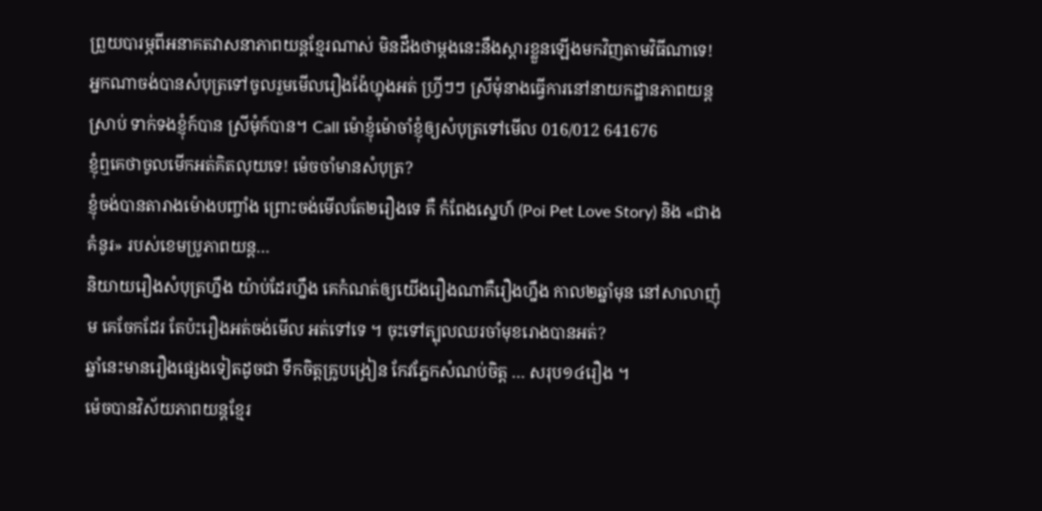ព្រួយបារម្ភពីអនាគតវាសនាភាពយន្តខ្មែរណាស់ មិនដឹងថាម្តងនេះនឹងស្តារខ្លួនឡើងមកវិញតាមវិធីណាទេ!
អ្នកណាចង់បានសំបុត្រទៅចូលរួមមើលរឿងង៉ែហ្នុងអត់ ហ្វ្រីៗៗ ស្រីមុំនាងធ្វើការនៅនាយកដ្ឋានភាពយន្តស្រាប់ ទាក់ទងខ្ញុំក៍បាន ស្រីមុំក៍បាន។ Call ម៉ោខ្ញុំម៉ោចាំខ្ញុំឲ្យសំបុត្រទៅមើល 016/012 641676
ខ្ញុំឮគេថាចូលមើកអត់គិតលុយទេ! ម៉េចចាំមានសំបុត្រ?
ខ្ញុំចង់បានតារាងម៉ោងបញ្ចាំង ព្រោះចង់មើលតែ២រឿងទេ គឺ កំពែងស្នេហ៍ (Poi Pet Love Story) និង «ជាងគំនូរ» របស់ខេមប្រូភាពយន្ត…
និយាយរឿងសំបុត្រហ្នឹង យ៉ាប់ដែរហ្នឹង គេកំណត់ឲ្យយើងរឿងណាគឺរឿងហ្នឹង កាល២ឆ្នាំមុន នៅសាលាញ៉ុម គេចែកដែរ តែប៉ះរឿងអត់ចង់មើល អត់ទៅទេ ។ ចុះទៅត្បុលឈរចាំមុខរោងបានអត់?
ឆ្នាំនេះមានរឿងផ្សេងទៀតដូចជា ទឹកចិត្តគ្រូបង្រៀន កែវភ្នែកសំណប់ចិត្ត … សរុប១៤រឿង ។
ម៉េចបានវិស័យភាពយន្តខ្មែរ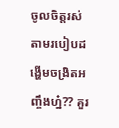ចូលចិត្តរស់តាមរបៀបដង្ហើមចង្រិតអញ្ចឹងហ្ន៎?? គួរ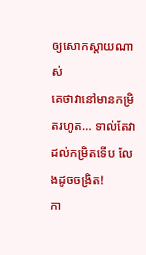ឲ្យសោកស្តាយណាស់
គេថាវានៅមានកម្រិតរហូត… ទាល់តែវាដល់កម្រិតទើប លែងដូចចង្រិត!
កា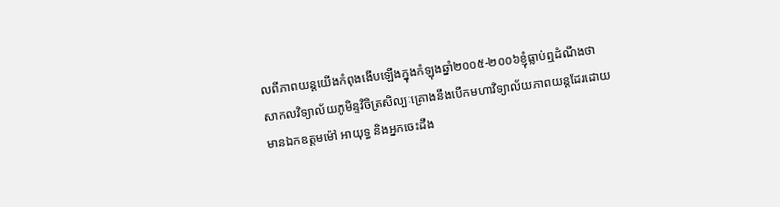លពីភាពយន្តយើងកំពុងងើបឡើងក្នុងកំឡុងឆ្នាំ២០០៥-២០០៦ខ្ញុំធ្លាប់ឮដំណឹងថា
សាកលវិទ្យាល័យភូមិន្ទវិចិត្រសិល្បៈគ្រោងនឹងបើកមហាវិទ្យាល័យភាពយន្តដែរដោយ
មានឯកឧត្តមម៉ៅ អាយុទ្ធ និងអ្នកចេះដឹង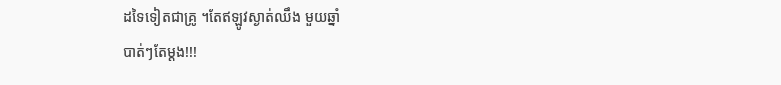ដទៃទៀតជាគ្រូ ។តែឥឡូវស្ងាត់ឈឹង មួយឆ្នាំ
បាត់ៗតែម្តង!!!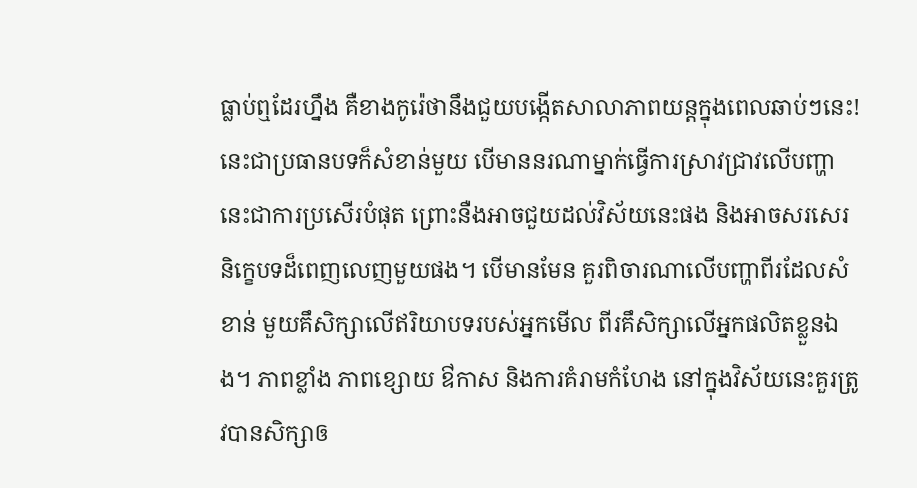ធ្លាប់ឮដែរហ្នឹង គឺខាងកូរ៉េថានឹងជួយបង្កើតសាលាភាពយន្តក្នុងពេលឆាប់ៗនេះ!
នេះជាប្រធានបទក៏សំខាន់មួយ បើមាននរណាម្នាក់ធ្វើការស្រាវជ្រាវលើបញ្ហានេះជាការប្រសើរបំផុត ព្រោះនឺងអាចជួយដល់វិស័យនេះផង និងអាចសរសេរនិក្ខេបទដ៏ពេញលេញមួយផង។ បើមានមែន គួរពិចារណាលើបញ្ហាពីរដែលសំខាន់ មួយគឹសិក្សាលើឥរិយាបទរបស់អ្នកមើល ពីរគឹសិក្សាលើអ្នកផលិតខ្លួនឯង។ ភាពខ្លាំង ភាពខ្សោយ ឳកាស និងការគំរាមកំហែង នៅក្នុងវិស័យនេះគួរត្រូវបានសិក្សាឲ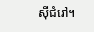ស៊ីជំរៅ។